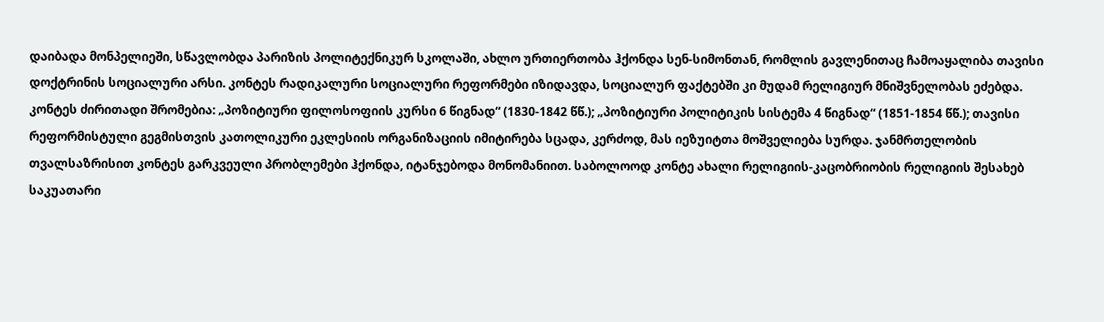დაიბადა მონპელიეში, სწავლობდა პარიზის პოლიტექნიკურ სკოლაში, ახლო ურთიერთობა ჰქონდა სენ-სიმონთან, რომლის გავლენითაც ჩამოაყალიბა თავისი დოქტრინის სოციალური არსი. კონტეს რადიკალური სოციალური რეფორმები იზიდავდა, სოციალურ ფაქტებში კი მუდამ რელიგიურ მნიშვნელობას ეძებდა.
კონტეს ძირითადი შრომებია: „პოზიტიური ფილოსოფიის კურსი 6 წიგნად“ (1830-1842 წწ.); „პოზიტიური პოლიტიკის სისტემა 4 წიგნად“ (1851-1854 წწ.); თავისი რეფორმისტული გეგმისთვის კათოლიკური ეკლესიის ორგანიზაციის იმიტირება სცადა, კერძოდ, მას იეზუიტთა მოშველიება სურდა. ჯანმრთელობის თვალსაზრისით კონტეს გარკვეული პრობლემები ჰქონდა, იტანჯებოდა მონომანიით. საბოლოოდ კონტე ახალი რელიგიის-კაცობრიობის რელიგიის შესახებ საკუათარი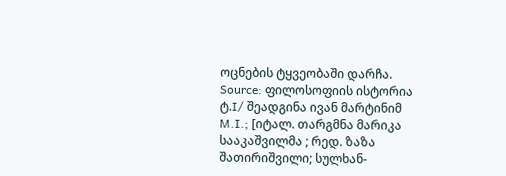ოცნების ტყვეობაში დარჩა.
Source: ფილოსოფიის ისტორია ტ.I/ შეადგინა ივან მარტინიმ M.I.; [იტალ. თარგმნა მარიკა სააკაშვილმა ; რედ. ზაზა შათირიშვილი; სულხან-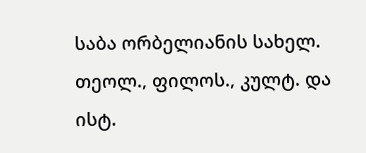საბა ორბელიანის სახელ. თეოლ., ფილოს., კულტ. და ისტ.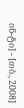ინ-ტი] - [თბ., 2008]